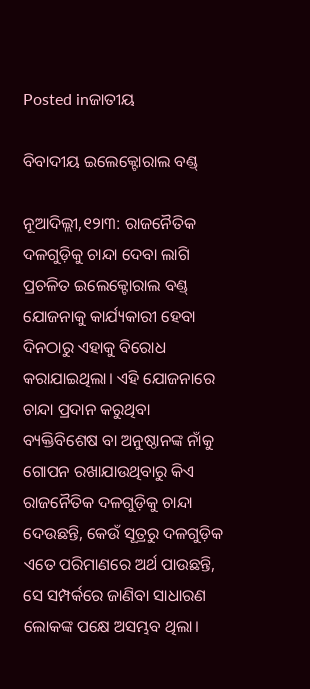Posted inଜାତୀୟ

ବିବାଦୀୟ ଇଲେକ୍ଟୋରାଲ ବଣ୍ଡ୍‌

ନୂଆଦିଲ୍ଲୀ,୧୨ା୩: ରାଜନୈତିକ ଦଳଗୁଡ଼ିକୁ ଚାନ୍ଦା ଦେବା ଲାଗି ପ୍ରଚଳିତ ଇଲେକ୍ଟୋରାଲ ବଣ୍ଡ୍‌ ଯୋଜନାକୁ କାର୍ଯ୍ୟକାରୀ ହେବା ଦିନଠାରୁ ଏହାକୁ ବିରୋଧ କରାଯାଇଥିଲା। ଏହି ଯୋଜନାରେ ଚାନ୍ଦା ପ୍ରଦାନ କରୁଥିବା ବ୍ୟକ୍ତିବିଶେଷ ବା ଅନୁଷ୍ଠାନଙ୍କ ନାଁକୁ ଗୋପନ ରଖାଯାଉଥିବାରୁ କିଏ ରାଜନୈତିକ ଦଳଗୁଡ଼ିକୁ ଚାନ୍ଦା ଦେଉଛନ୍ତି, କେଉଁ ସୂତ୍ରରୁ ଦଳଗୁଡ଼ିକ ଏତେ ପରିମାଣରେ ଅର୍ଥ ପାଉଛନ୍ତି, ସେ ସମ୍ପର୍କରେ ଜାଣିବା ସାଧାରଣ ଲୋକଙ୍କ ପକ୍ଷେ ଅସମ୍ଭବ ଥିଲା।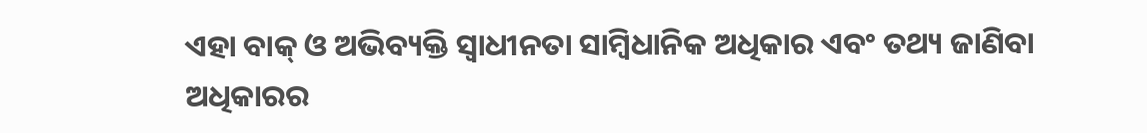ଏହା ବାକ୍‌ ଓ ଅଭିବ୍ୟକ୍ତି ସ୍ବାଧୀନତା ସାମ୍ବିଧାନିକ ଅଧିକାର ଏବଂ ତଥ୍ୟ ଜାଣିବା ଅଧିକାରର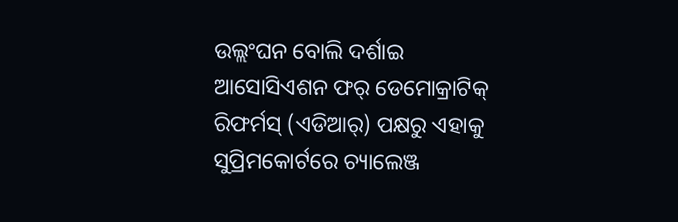ଉଲ୍ଲଂଘନ ବୋଲି ଦର୍ଶାଇ ଆସୋସିଏଶନ ଫର୍‌ ଡେମୋକ୍ରାଟିକ୍‌ ରିଫର୍ମସ୍‌ (ଏଡିଆର୍‌) ପକ୍ଷରୁ ଏହାକୁ ସୁପ୍ରିମକୋର୍ଟରେ ଚ୍ୟାଲେଞ୍ଜ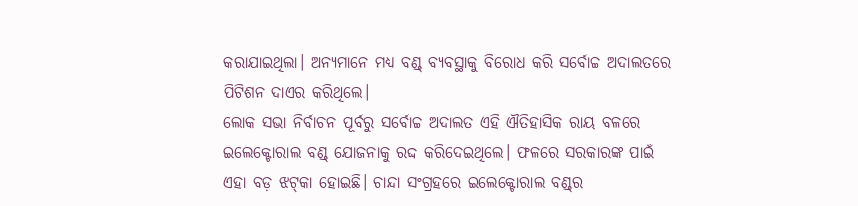କରାଯାଇଥିଲା। ଅନ୍ୟମାନେ ମଧ୍ୟ ବଣ୍ଡ୍‌ ବ୍ୟବସ୍ଥାକୁ ବିରୋଧ କରି ସର୍ବୋଚ୍ଚ ଅଦାଲତରେ ପିଟିଶନ ଦାଏର କରିଥିଲେ।
ଲୋକ ସଭା ନିର୍ବାଚନ ପୂର୍ବରୁ ସର୍ବୋଚ୍ଚ ଅଦାଲତ ଏହି ଐତିହାସିକ ରାୟ ବଳରେ ଇଲେକ୍ଟୋରାଲ ବଣ୍ଡ୍‌ ଯୋଜନାକୁ ରଦ୍ଦ କରିଦେଇଥିଲେ। ଫଳରେ ସରକାରଙ୍କ ପାଇଁ ଏହା ବଡ଼ ଝଟ୍‌କା ହୋଇଛି। ଚାନ୍ଦା ସଂଗ୍ରହରେ ଇଲେକ୍ଟୋରାଲ ବଣ୍ଡ୍‌ର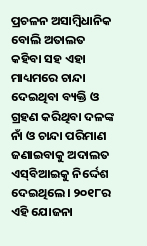ପ୍ରଚଳନ ଅସାମ୍ବିଧାନିକ ବୋଲି ଅତାଲତ କହିବା ସହ ଏହା ମାଧ୍ୟମରେ ଚାନ୍ଦା ଦେଇଥିବା ବ୍ୟକ୍ତି ଓ ଗ୍ରହଣ କରିଥିବା ଦଳଙ୍କ ନାଁ ଓ ଚାନ୍ଦା ପରିମାଣ ଜଣାଇବାକୁ ଅଦାଲତ ଏସ୍‌ବିଆଇକୁ ନିର୍ଦ୍ଦେଶ ଦେଇଥିଲେ। ୨୦୧୮ର ଏହି ଯୋଜନା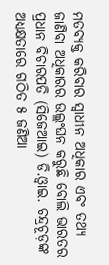ମତବ୍ୟକ୍ତ କରିବାର ସ୍ବାଧୀନ ଅଧିକାର ଏବଂ ତଥ୍ୟ ଜାଣିବା ଅଧିକାରର ଉଲ୍ଲଂଘନ କରୁଛି ବୋଲି ଭାରତର ପ୍ରଧାନ ବିଚାରପତି (ସିଜେଆଇ) ଡି.ଓ୍ବାଇ. ଚନ୍ଦ୍ରଚୂଡ଼ଙ୍କ ଅଧ୍ୟକ୍ଷତାରେ ଗଠିତ ୫ ଜଣିଆ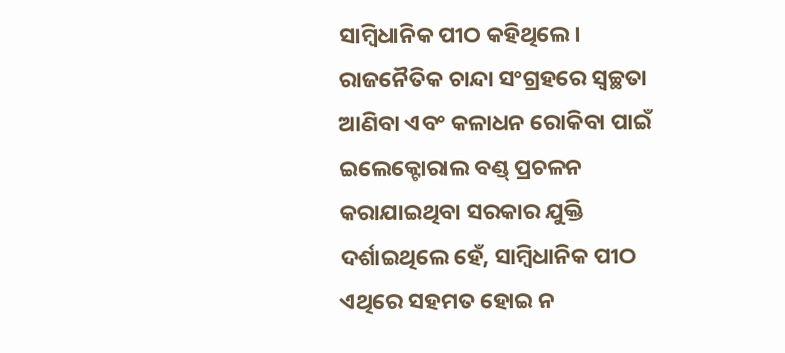ସାମ୍ବିଧାନିକ ପୀଠ କହିଥିଲେ। ରାଜନୈତିକ ଚାନ୍ଦା ସଂଗ୍ରହରେ ସ୍ବଚ୍ଛତା ଆଣିବା ଏବଂ କଳାଧନ ରୋକିବା ପାଇଁ ଇଲେକ୍ଟୋରାଲ ବଣ୍ଡ୍‌ ପ୍ରଚଳନ କରାଯାଇଥିବା ସରକାର ଯୁକ୍ତି ଦର୍ଶାଇଥିଲେ ହେଁ, ସାମ୍ବିଧାନିକ ପୀଠ ଏଥିରେ ସହମତ ହୋଇ ନ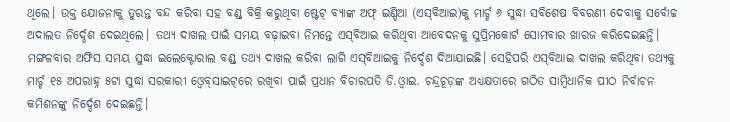ଥିଲେ। ଉକ୍ତ ଯୋଜନାକୁ ତୁରନ୍ତ ବନ୍ଦ କରିବା ସହ ବଣ୍ଡ୍‌ ବିକ୍ରି କରୁଥିବା ଷ୍ଟେଟ୍‌ ବ୍ୟାଙ୍କ ଅଫ୍‌ ଇଣ୍ଡିଆ (ଏସ୍‌ବିଆଇ)କୁ ମାର୍ଚ୍ଚ ୬ ସୁଦ୍ଧା ସବିଶେଷ ବିବରଣୀ ଦେବାକୁ ସର୍ବୋଚ୍ଚ ଅଦାଲତ ନିର୍ଦ୍ଦେଶ ଦେଇଥିଲେ। ତଥ୍ୟ ଦାଖଲ ପାଇଁ ସମୟ ବଢ଼ାଇବା ନିମନ୍ତେ ଏସ୍‌ବିଆଇ କରିଥିବା ଆବେଦନକୁ ସୁପ୍ରିମକୋର୍ଟ ସୋମବାର ଖାରଜ କରିଦେଇଛନ୍ତି। ମଙ୍ଗଳବାର ଅଫିସ ସମୟ ସୁଦ୍ଧା ଇଲେକ୍ଟୋରାଲ ବଣ୍ଡ୍‌ ତଥ୍ୟ ଦାଖଲ କରିବା ଲାଗି ଏସ୍‌ବିଆଇକୁ ନିର୍ଦ୍ଦେଶ ଦିଆଯାଇଛି। ସେହିପରି ଏସ୍‌ବିଆଇ ଦାଖଲ କରିଥିବା ତଥ୍ୟକୁ ମାର୍ଚ୍ଚ ୧୫ ଅପରାହ୍ନ ୫ଟା ସୁଦ୍ଧା ସରକାରୀ ଓ୍ବେବ୍‌ସାଇଟ୍‌ରେ ରଖିବା ପାଇଁ ପ୍ରଧାନ ବିଚାରପତି ଡି.ଓ୍ବାଇ. ଚନ୍ଦ୍ରଚୂଡ଼ଙ୍କ ଅଧ୍ୟକ୍ଷତାରେ ଗଠିତ ସାମ୍ବିଧାନିକ ପୀଠ ନିର୍ବାଚନ କମିଶନଙ୍କୁ ନିର୍ଦ୍ଦେଶ ଦେଇଛନ୍ତି।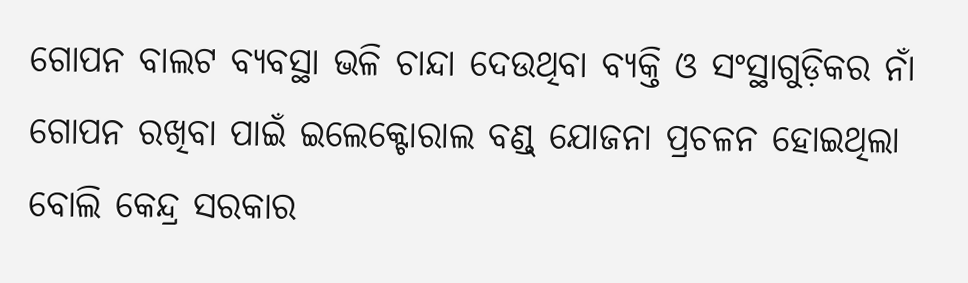ଗୋପନ ବାଲଟ ବ୍ୟବସ୍ଥା ଭଳି ଚାନ୍ଦା ଦେଉଥିବା ବ୍ୟକ୍ତି ଓ ସଂସ୍ଥାଗୁଡ଼ିକର ନାଁ ଗୋପନ ରଖିବା ପାଇଁ ଇଲେକ୍ଟୋରାଲ ବଣ୍ଡ୍‌ ଯୋଜନା ପ୍ରଚଳନ ହୋଇଥିଲା ବୋଲି କେନ୍ଦ୍ର ସରକାର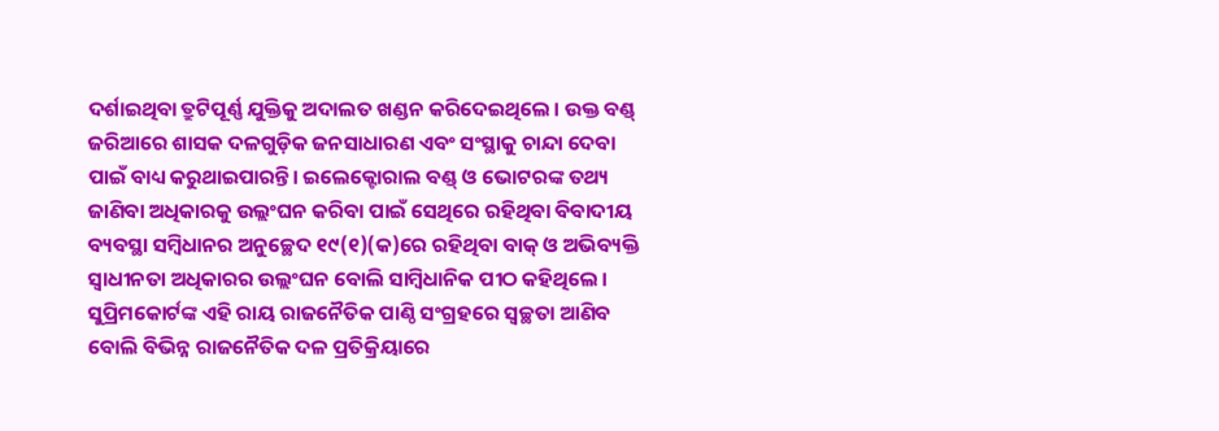ଦର୍ଶାଇଥିବା ତ୍ରୁଟିପୂର୍ଣ୍ଣ ଯୁକ୍ତିକୁ ଅଦାଲତ ଖଣ୍ଡନ କରିଦେଇଥିଲେ। ଉକ୍ତ ବଣ୍ଡ୍‌ ଜରିଆରେ ଶାସକ ଦଳଗୁଡ଼ିକ ଜନସାଧାରଣ ଏବଂ ସଂସ୍ଥାକୁ ଚାନ୍ଦା ଦେବା ପାଇଁ ବାଧ୍ୟ କରୁଥାଇପାରନ୍ତି। ଇଲେକ୍ଟୋରାଲ ବଣ୍ଡ୍‌ ଓ ଭୋଟରଙ୍କ ତଥ୍ୟ ଜାଣିବା ଅଧିକାରକୁ ଉଲ୍ଲଂଘନ କରିବା ପାଇଁ ସେଥିରେ ରହିଥିବା ବିବାଦୀୟ ବ୍ୟବସ୍ଥା ସମ୍ବିଧାନର ଅନୁଚ୍ଛେଦ ୧୯(୧)(କ)ରେ ରହିଥିବା ବାକ୍‌ ଓ ଅଭିବ୍ୟକ୍ତି ସ୍ବାଧୀନତା ଅଧିକାରର ଉଲ୍ଲଂଘନ ବୋଲି ସାମ୍ବିଧାନିକ ପୀଠ କହିଥିଲେ। ସୁପ୍ରିମକୋର୍ଟଙ୍କ ଏହି ରାୟ ରାଜନୈତିକ ପାଣ୍ଠି ସଂଗ୍ରହରେ ସ୍ବଚ୍ଛତା ଆଣିବ ବୋଲି ବିଭିନ୍ନ ରାଜନୈତିକ ଦଳ ପ୍ରତିକ୍ରିୟାରେ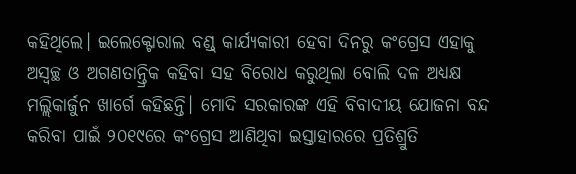କହିଥିଲେ। ଇଲେକ୍ଟୋରାଲ ବଣ୍ଡ୍‌ କାର୍ଯ୍ୟକାରୀ ହେବା ଦିନରୁ କଂଗ୍ରେସ ଏହାକୁ ଅସ୍ବଚ୍ଛ ଓ ଅଗଣତାନ୍ତ୍ରିକ କହିବା ସହ ବିରୋଧ କରୁଥିଲା ବୋଲି ଦଳ ଅଧ୍ୟକ୍ଷ ମଲ୍ଲିକାର୍ଜୁନ ଖାର୍ଗେ କହିଛନ୍ତି। ମୋଦି ସରକାରଙ୍କ ଏହି ବିବାଦୀୟ ଯୋଜନା ବନ୍ଦ କରିବା ପାଇଁ ୨୦୧୯ରେ କଂଗ୍ରେସ ଆଣିଥିବା ଇସ୍ତାହାରରେ ପ୍ରତିଶ୍ରୁତି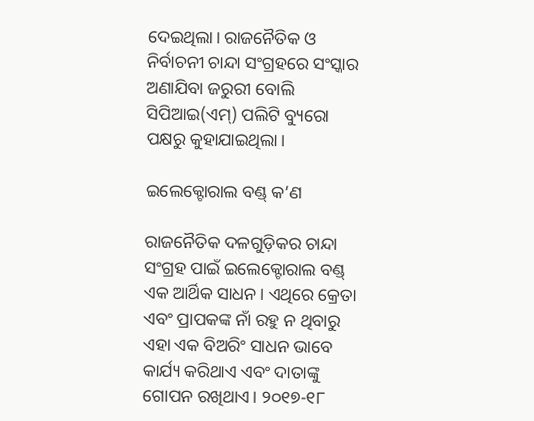ଦେଇଥିଲା। ରାଜନୈତିକ ଓ ନିର୍ବାଚନୀ ଚାନ୍ଦା ସଂଗ୍ରହରେ ସଂସ୍କାର ଅଣାଯିବା ଜରୁରୀ ବୋଲି ସିପିଆଇ(ଏମ୍‌) ପଲିଟି ବ୍ୟୁରୋ ପକ୍ଷରୁ କୁହାଯାଇଥିଲା।

ଇଲେକ୍ଟୋରାଲ ବଣ୍ଡ୍‌ କ’ଣ

ରାଜନୈତିକ ଦଳଗୁଡ଼ିକର ଚାନ୍ଦା ସଂଗ୍ରହ ପାଇଁ ଇଲେକ୍ଟୋରାଲ ବଣ୍ଡ୍‌ ଏକ ଆର୍ଥିକ ସାଧନ। ଏଥିରେ କ୍ରେତା ଏବଂ ପ୍ରାପକଙ୍କ ନାଁ ରହୁ ନ ଥିବାରୁ ଏହା ଏକ ବିଅରିଂ ସାଧନ ଭାବେ କାର୍ଯ୍ୟ କରିଥାଏ ଏବଂ ଦାତାଙ୍କୁ ଗୋପନ ରଖିଥାଏ। ୨୦୧୭-୧୮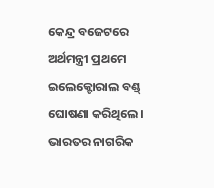କେନ୍ଦ୍ର ବଜେଟରେ ଅର୍ଥମନ୍ତ୍ରୀ ପ୍ରଥମେ ଇଲେକ୍ଟୋରାଲ ବଣ୍ଡ୍‌ ଘୋଷଣା କରିଥିଲେ। ଭାରତର ନାଗରିକ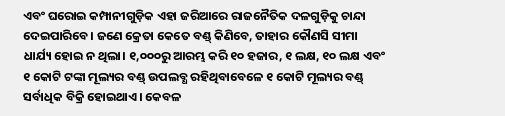ଏବଂ ଘରୋଇ କମ୍ପାନୀଗୁଡ଼ିକ ଏହା ଜରିଆରେ ରାଜନୈତିକ ଦଳଗୁଡ଼ିକୁ ଚାନ୍ଦା ଦେଇପାରିବେ। ଜଣେ କ୍ରେତା କେତେ ବଣ୍ଡ୍‌ କିଣିବେ, ତାହାର କୌଣସି ସୀମା ଧାର୍ଯ୍ୟ ହୋଇ ନ ଥିଲା। ୧,୦୦୦ରୁ ଆରମ୍ଭ କରି ୧୦ ହଜାର, ୧ ଲକ୍ଷ, ୧୦ ଲକ୍ଷ ଏବଂ ୧ କୋଟି ଟଙ୍କା ମୂଲ୍ୟର ବଣ୍ଡ୍‌ ଉପଲବ୍ଧ ରହିଥିବାବେଳେ ୧ କୋଟି ମୂଲ୍ୟର ବଣ୍ଡ୍‌ ସର୍ବାଧିକ ବିକ୍ରି ହୋଇଥାଏ। କେବଳ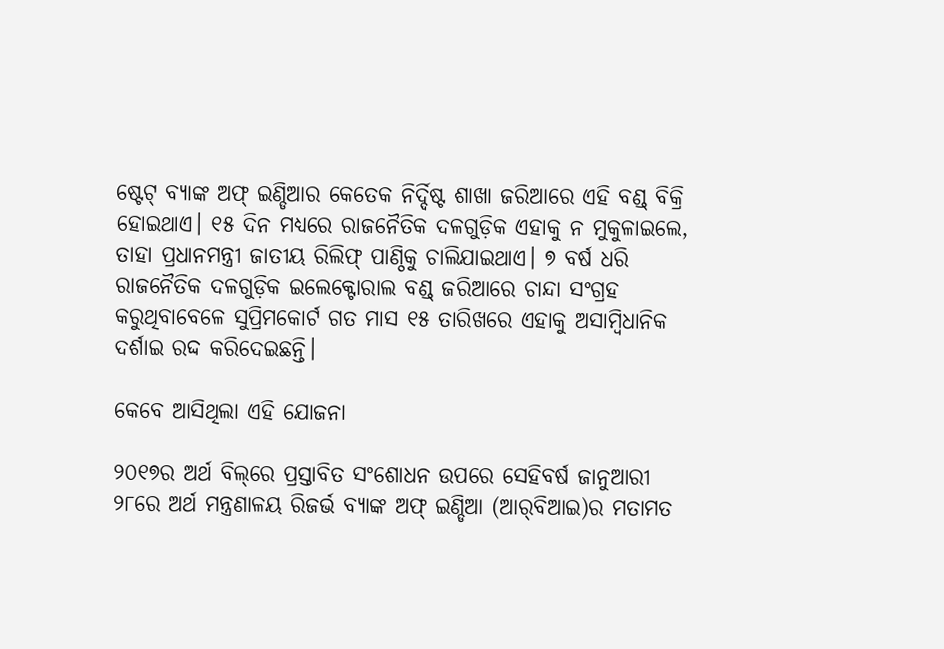ଷ୍ଟେଟ୍‌ ବ୍ୟାଙ୍କ ଅଫ୍‌ ଇଣ୍ଡିଆର କେତେକ ନିର୍ଦ୍ଦିଷ୍ଟ ଶାଖା ଜରିଆରେ ଏହି ବଣ୍ଡ୍‌ ବିକ୍ରି ହୋଇଥାଏ। ୧୫ ଦିନ ମଧ୍ୟରେ ରାଜନୈତିକ ଦଳଗୁଡ଼ିକ ଏହାକୁ ନ ମୁକୁଳାଇଲେ, ତାହା ପ୍ରଧାନମନ୍ତ୍ରୀ ଜାତୀୟ ରିଲିଫ୍‌ ପାଣ୍ଠିକୁ ଚାଲିଯାଇଥାଏ। ୭ ବର୍ଷ ଧରି ରାଜନୈତିକ ଦଳଗୁଡ଼ିକ ଇଲେକ୍ଟୋରାଲ ବଣ୍ଡ୍‌ ଜରିଆରେ ଚାନ୍ଦା ସଂଗ୍ରହ କରୁଥିବାବେଳେ ସୁପ୍ରିମକୋର୍ଟ ଗତ ମାସ ୧୫ ତାରିଖରେ ଏହାକୁ ଅସାମ୍ବିଧାନିକ ଦର୍ଶାଇ ରଦ୍ଦ କରିଦେଇଛନ୍ତି।

କେବେ ଆସିଥିଲା ଏହି ଯୋଜନା

୨୦୧୭ର ଅର୍ଥ ବିଲ୍‌ରେ ପ୍ରସ୍ତାବିତ ସଂଶୋଧନ ଉପରେ ସେହିବର୍ଷ ଜାନୁଆରୀ ୨୮ରେ ଅର୍ଥ ମନ୍ତ୍ରଣାଳୟ ରିଜର୍ଭ ବ୍ୟାଙ୍କ ଅଫ୍‌ ଇଣ୍ଡିଆ (ଆର୍‌ବିଆଇ)ର ମତାମତ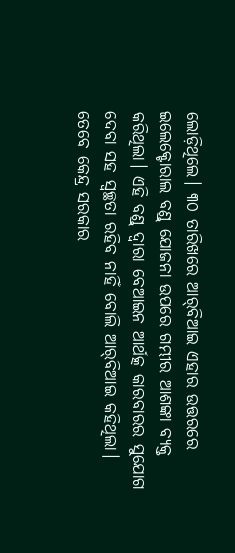ଲୋଡ଼ିଥିଲେ। ୩୦ ତାରିଖରେ ଆର୍‌ବିଆଇ ଏହାର ଉତ୍ତରରେ ଇଲେକ୍ଟୋରାଲ ବଣ୍ଡ୍‌ ଯୋଜନା ଉପରେ ଗମ୍ଭୀର ଆଶଙ୍କା ବ୍ୟକ୍ତ କରିଥିଲା। ଏହି ବଣ୍ଡ୍‌ ଦ୍ୱାରା ବେଆଇନ ଆର୍ଥତ୍କ କାରବାରର ସୁଯୋଗ ଦେବା ସହ ସ୍ବଚ୍ଛତା ରହିବ ନାହିଁ ବୋଲି ଆର୍‌ବିଆଇ କହିଥିଲା। ତେବେ କେନ୍ଦ୍ର ସରକାର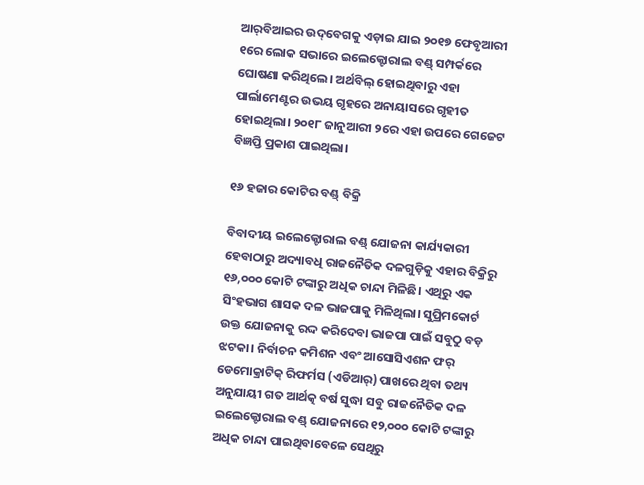ଆର୍‌ବିଆଇର ଉଦ୍‌ବେଗକୁ ଏଡ଼ାଇ ଯାଇ ୨୦୧୭ ଫେବୃଆରୀ ୧ରେ ଲୋକ ସଭାରେ ଇଲେକ୍ଟୋରାଲ ବଣ୍ଡ୍‌ ସମ୍ପର୍କରେ ଘୋଷଣା କରିଥିଲେ। ଅର୍ଥବିଲ୍‌ ହୋଇଥିବାରୁ ଏହା ପାର୍ଲାମେଣ୍ଟର ଉଭୟ ଗୃହରେ ଅନାୟାସରେ ଗୃହୀତ ହୋଇଥିଲା। ୨୦୧୮ ଜାନୁଆରୀ ୨ରେ ଏହା ଉପରେ ଗେଜେଟ ବିଜ୍ଞପ୍ତି ପ୍ରକାଶ ପାଇଥିଲା।

୧୬ ହଜାର କୋଟିର ବଣ୍ଡ୍‌ ବିକ୍ରି

ବିବାଦୀୟ ଇଲେକ୍ଟୋରାଲ ବଣ୍ଡ୍‌ ଯୋଜନା କାର୍ଯ୍ୟକାରୀ ହେବାଠାରୁ ଅଦ୍ୟାବଧି ରାଜନୈତିକ ଦଳଗୁଡ଼ିକୁ ଏହାର ବିକ୍ରିରୁ ୧୬,୦୦୦ କୋଟି ଟଙ୍କାରୁ ଅଧିକ ଚାନ୍ଦା ମିଳିଛି। ଏଥିରୁ ଏକ ସିଂହଭାଗ ଶାସକ ଦଳ ଭାଜପାକୁ ମିଳିଥିଲା। ସୁପ୍ରିମକୋର୍ଟ ଉକ୍ତ ଯୋଜନାକୁ ରଦ୍ଦ କରିଦେବା ଭାଜପା ପାଇଁ ସବୁଠୁ ବଡ଼ ଝଟକା। ନିର୍ବାଚନ କମିଶନ ଏବଂ ଆସୋସିଏଶନ ଫର୍‌ ଡେମୋକ୍ରାଟିକ୍‌ ରିଫର୍ମସ (ଏଡିଆର୍‌) ପାଖରେ ଥିବା ତଥ୍ୟ ଅନୁଯାୟୀ ଗତ ଆର୍ଥତ୍କ ବର୍ଷ ସୁଦ୍ଧା ସବୁ ରାଜନୈତିକ ଦଳ ଇଲେକ୍ଟୋରାଲ ବଣ୍ଡ୍‌ ଯୋଜନାରେ ୧୨,୦୦୦ କୋଟି ଟଙ୍କାରୁ ଅଧିକ ଚାନ୍ଦା ପାଇଥିବାବେଳେ ସେଥିରୁ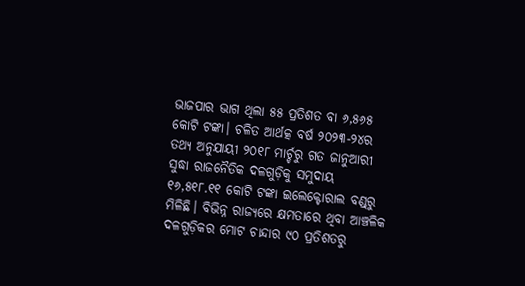ଭାଜପାର ଭାଗ ଥିଲା ୫୫ ପ୍ରତିଶତ ବା ୬,୫୬୫ କୋଟି ଟଙ୍କା। ଚଳିତ ଆର୍ଥତ୍କ ବର୍ଷ ୨୦୨୩-୨୪ର ତଥ୍ୟ ଅନୁଯାୟୀ ୨୦୧୮ ମାର୍ଚ୍ଚରୁ ଗତ ଜାନୁଆରୀ ସୁଦ୍ଧା ରାଜନୈତିକ ଦଳଗୁଡ଼ିକୁ ସମୁଦାୟ ୧୬,୫୧୮.୧୧ କୋଟି ଟଙ୍କା ଇଲେକ୍ଟୋରାଲ ବଣ୍ଡ୍‌ରୁ ମିଳିଛି। ବିଭିନ୍ନ ରାଜ୍ୟରେ କ୍ଷମତାରେ ଥିବା ଆଞ୍ଚଳିକ ଦଳଗୁଡ଼ିକର ମୋଟ ଚାନ୍ଦାର ୯୦ ପ୍ରତିଶତରୁ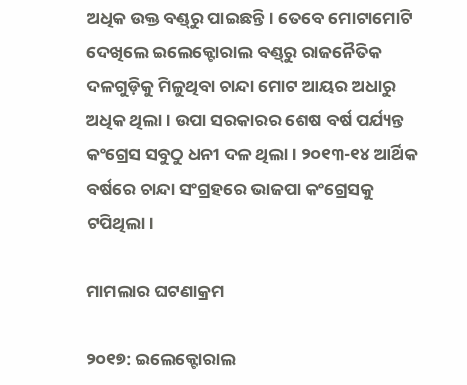ଅଧିକ ଉକ୍ତ ବଣ୍ଡ୍‌ରୁ ପାଇଛନ୍ତି। ତେବେ ମୋଟାମୋଟି ଦେଖିଲେ ଇଲେକ୍ଟୋରାଲ ବଣ୍ଡ୍‌ରୁ ରାଜନୈତିକ ଦଳଗୁଡ଼ିକୁ ମିଳୁଥିବା ଚାନ୍ଦା ମୋଟ ଆୟର ଅଧାରୁ ଅଧିକ ଥିଲା। ଉପା ସରକାରର ଶେଷ ବର୍ଷ ପର୍ଯ୍ୟନ୍ତ କଂଗ୍ରେସ ସବୁଠୁ ଧନୀ ଦଳ ଥିଲା। ୨୦୧୩-୧୪ ଆର୍ଥିକ ବର୍ଷରେ ଚାନ୍ଦା ସଂଗ୍ରହରେ ଭାଜପା କଂଗ୍ରେସକୁ ଟପିଥିଲା।

ମାମଲାର ଘଟଣାକ୍ରମ

୨୦୧୭: ଇଲେକ୍ଟୋରାଲ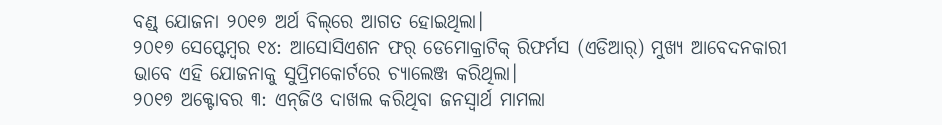ବଣ୍ଡ୍‌ ଯୋଜନା ୨୦୧୭ ଅର୍ଥ ବିଲ୍‌ରେ ଆଗତ ହୋଇଥିଲା।
୨୦୧୭ ସେପ୍ଟେମ୍ବର ୧୪: ଆସୋସିଏଶନ ଫର୍‌ ଡେମୋକ୍ରାଟିକ୍‌ ରିଫର୍ମସ (ଏଡିଆର୍‌) ମୁଖ୍ୟ ଆବେଦନକାରୀ ଭାବେ ଏହି ଯୋଜନାକୁ ସୁପ୍ରିମକୋର୍ଟରେ ଚ୍ୟାଲେଞ୍ଜ କରିଥିଲା।
୨୦୧୭ ଅକ୍ଟୋବର ୩: ଏନ୍‌ଜିଓ ଦାଖଲ କରିଥିବା ଜନସ୍ବାର୍ଥ ମାମଲା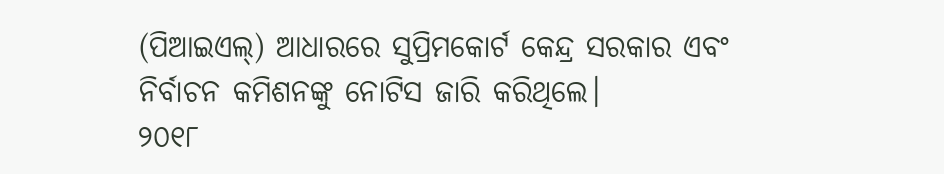(ପିଆଇଏଲ୍‌) ଆଧାରରେ ସୁପ୍ରିମକୋର୍ଟ କେନ୍ଦ୍ର ସରକାର ଏବଂ ନିର୍ବାଚନ କମିଶନଙ୍କୁ ନୋଟିସ ଜାରି କରିଥିଲେ।
୨୦୧୮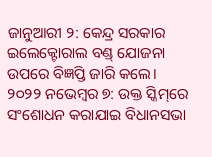ଜାନୁଆରୀ ୨: କେନ୍ଦ୍ର ସରକାର ଇଲେକ୍ଟୋରାଲ ବଣ୍ଡ୍‌ ଯୋଜନା ଉପରେ ବିଜ୍ଞପ୍ତି ଜାରି କଲେ।
୨୦୨୨ ନଭେମ୍ବର ୭: ଉକ୍ତ ସ୍କିମ୍‌ରେ ସଂଶୋଧନ କରାଯାଇ ବିଧାନସଭା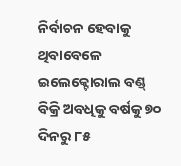ନିର୍ବାଚନ ହେବାକୁ ଥିବାବେଳେ ଇଲେକ୍ଟୋରାଲ ବଣ୍ଡ୍‌ ବିକ୍ରି ଅବଧିକୁ ବର୍ଷକୁ ୭୦ ଦିନରୁ ୮୫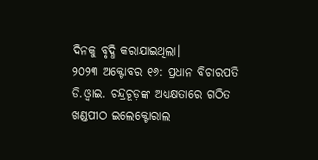ଦିନକୁ ବୃଦ୍ଧି କରାଯାଇଥିଲା।
୨୦୨୩ ଅକ୍ଟୋବର ୧୬: ପ୍ରଧାନ ବିଚାରପତି ଡି.ଓ୍ବାଇ. ଚନ୍ଦ୍ରଚୂଡ଼ଙ୍କ ଅଧ୍ୟକ୍ଷତାରେ ଗଠିତ ଖଣ୍ଡପୀଠ ଇଲେକ୍ଟୋରାଲ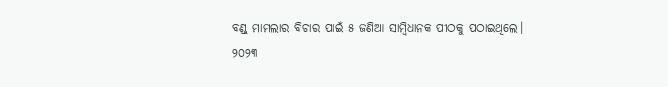ବଣ୍ଡ୍‌ ମାମଲାର ବିଚାର ପାଇଁ ୫ ଜଣିଆ ସାମ୍ବିଧାନକ ପୀଠକୁ ପଠାଇଥିଲେ।
୨୦୨୩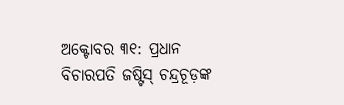ଅକ୍ଟୋବର ୩୧: ପ୍ରଧାନ ବିଚାରପତି ଜଷ୍ଟିସ୍‌ ଚନ୍ଦ୍ରଚୂଡ଼ଙ୍କ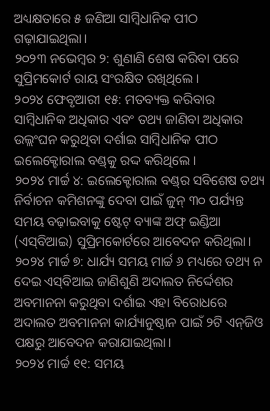ଅଧ୍ୟକ୍ଷତାରେ ୫ ଜଣିଆ ସାମ୍ବିଧାନିକ ପୀଠ ଗଢ଼ାଯାଇଥିଲା।
୨୦୨୩ ନଭେମ୍ବର ୨: ଶୁଣାଣି ଶେଷ କରିବା ପରେ ସୁପ୍ରିମକୋର୍ଟ ରାୟ ସଂରକ୍ଷିତ ରଖିଥିଲେ।
୨୦୨୪ ଫେବୃଆରୀ ୧୫: ମତବ୍ୟକ୍ତ କରିବାର ସାମ୍ବିଧାନିକ ଅଧିକାର ଏବଂ ତଥ୍ୟ ଜାଣିବା ଅଧିକାର ଉଲ୍ଲଂଘନ କରୁଥିବା ଦର୍ଶାଇ ସାମ୍ବିଧାନିକ ପୀଠ ଇଲେକ୍ଟୋରାଲ ବଣ୍ଡ୍‌କୁ ରଦ୍ଦ କରିଥିଲେ।
୨୦୨୪ ମାର୍ଚ୍ଚ ୪: ଇଲେକ୍ଟୋରାଲ ବଣ୍ଡ୍‌ର ସବିଶେଷ ତଥ୍ୟ ନିର୍ବାଚନ କମିଶନଙ୍କୁ ଦେବା ପାଇଁ ଜୁନ୍‌ ୩୦ ପର୍ଯ୍ୟନ୍ତ ସମୟ ବଢ଼ାଇବାକୁ ଷ୍ଟେଟ୍‌ ବ୍ୟାଙ୍କ ଅଫ୍‌ ଇଣ୍ଡିଆ (ଏସ୍‌ବିଆଇ) ସୁପ୍ରିମକୋର୍ଟରେ ଆବେଦନ କରିଥିଲା।
୨୦୨୪ ମାର୍ଚ୍ଚ ୭: ଧାର୍ଯ୍ୟ ସମୟ ମାର୍ଚ୍ଚ ୬ ମଧ୍ୟରେ ତଥ୍ୟ ନ ଦେଇ ଏସ୍‌ବିଆଇ ଜାଣିଶୁଣି ଅଦାଲତ ନିର୍ଦ୍ଦେଶର ଅବମାନନା କରୁଥିବା ଦର୍ଶାଇ ଏହା ବିରୋଧରେ ଅଦାଲତ ଅବମାନନା କାର୍ଯ୍ୟାନୁଷ୍ଠାନ ପାଇଁ ୨ଟି ଏନ୍‌ଜିଓ ପକ୍ଷରୁ ଆବେଦନ କରାଯାଇଥିଲା।
୨୦୨୪ ମାର୍ଚ୍ଚ ୧୧: ସମୟ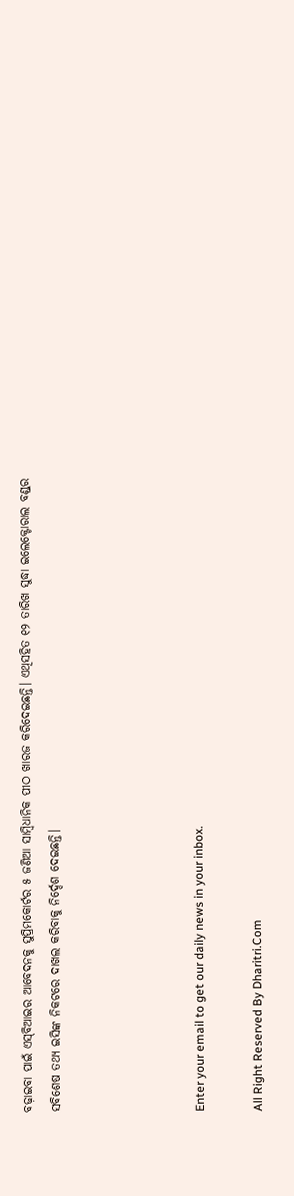ବଢ଼ାଇବା ପାଇଁ ଏସ୍‌ବିଆଇର ଆବେଦନକୁ ସୁପ୍ରିମକୋର୍ଟର ୫ ଜଣିଆ ସାମ୍ବିଧାନିକ ପୀଠ ଖାରଜ କରିଦେଇଛନ୍ତି। ଏଥିସହିତ ୧୨ ତାରିଖ ସୁଦ୍ଧା ଇଲେକ୍ଟୋରାଲ ବଣ୍ଡ୍‌ର ସବିଶେଷ ତଥ୍ୟ ଇସିଙ୍କ ନିକଟରେ ଦାଖଲ କରିବାକୁ ନିର୍ଦ୍ଦେଶ ଦେଇଛନ୍ତି।




Enter your email to get our daily news in your inbox.

All Right Reserved By Dharitri.Com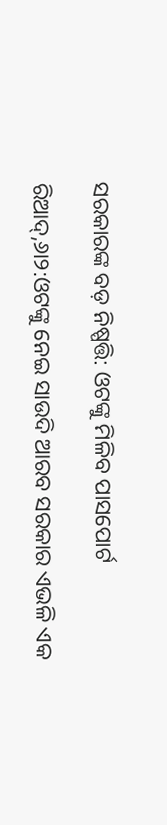ସରକାରଙ୍କ ବଡ଼ ନିଷ୍ପତ୍ତି: ଓଟଙ୍କୁ ମିଳିବ ପାସପୋର୍ଟ

ରିଆଦ୍‌,୬ା୨:ଓଟଙ୍କୁ ନେଇ ସାଉଦି ଆରବ ସରକାର ଏଭଳି ଏକ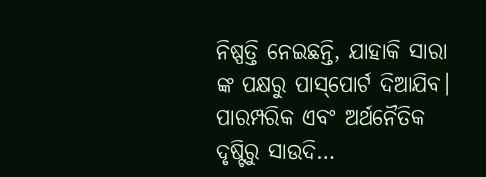ନିଷ୍ପତ୍ତି ନେଇଛନ୍ତି, ଯାହାକି ସାରା ଙ୍କ ପକ୍ଷରୁ ପାସ୍‌ପୋର୍ଟ ଦିଆଯିବ। ପାରମ୍ପରିକ ଏବଂ ଅର୍ଥନୈତିକ ଦୃଷ୍ଟିରୁ ସାଉଦି…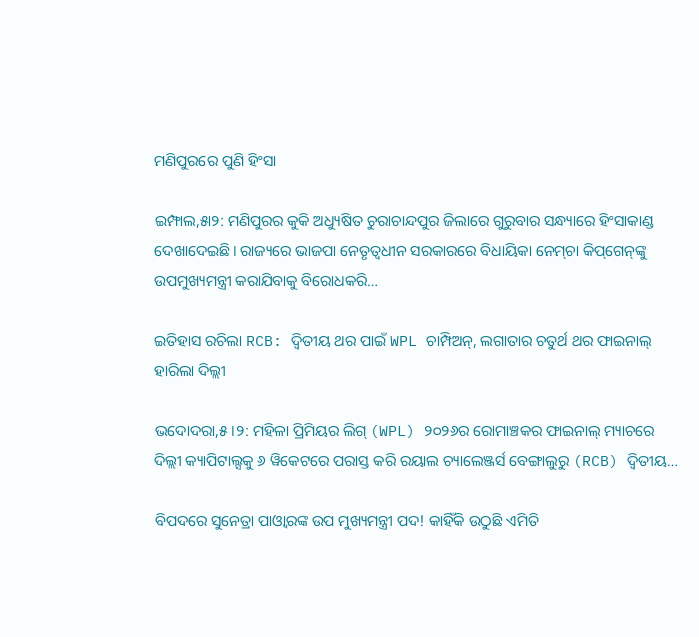ମଣିପୁରରେ ପୁଣି ହିଂସା

ଇମ୍ଫାଲ,୫ା୨: ମଣିପୁରର କୁକି ଅଧ୍ୟୁଷିତ ଚୁରାଚାନ୍ଦପୁର ଜିଲାରେ ଗୁରୁବାର ସନ୍ଧ୍ୟାରେ ହିଂସାକାଣ୍ଡ ଦେଖାଦେଇଛି। ରାଜ୍ୟରେ ଭାଜପା ନେତୃତ୍ୱଧୀନ ସରକାରରେ ବିଧାୟିକା ନେମ୍‌ଚା କିପ୍‌ଗେନ୍‌ଙ୍କୁ ଉପମୁଖ୍ୟମନ୍ତ୍ରୀ କରାଯିବାକୁ ବିରୋଧକରି…

ଇତିହାସ ରଚିଲା RCB: ଦ୍ୱିତୀୟ ଥର ପାଇଁ WPL ଚାମ୍ପିଅନ୍, ଲଗାତାର ଚତୁର୍ଥ ଥର ଫାଇନାଲ୍ ହାରିଲା ଦିଲ୍ଲୀ

ଭଦୋଦରା,୫।୨: ମହିଳା ପ୍ରିମିୟର ଲିଗ୍ (WPL) ୨୦୨୬ର ରୋମାଞ୍ଚକର ଫାଇନାଲ୍ ମ୍ୟାଚରେ ଦିଲ୍ଲୀ କ୍ୟାପିଟାଲ୍ସକୁ ୬ ୱିକେଟରେ ପରାସ୍ତ କରି ରୟାଲ ଚ୍ୟାଲେଞ୍ଜର୍ସ ବେଙ୍ଗାଲୁରୁ (RCB) ଦ୍ୱିତୀୟ…

ବିପଦରେ ସୁନେତ୍ରା ପାଓ୍ବାରଙ୍କ ଉପ ମୁଖ୍ୟମନ୍ତ୍ରୀ ପଦ! କାହିଁକି ଉଠୁଛି ଏମିତି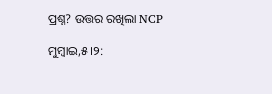ପ୍ରଶ୍ନ? ଉତ୍ତର ରଖିଲା NCP

ମୁମ୍ବାଇ,୫।୨: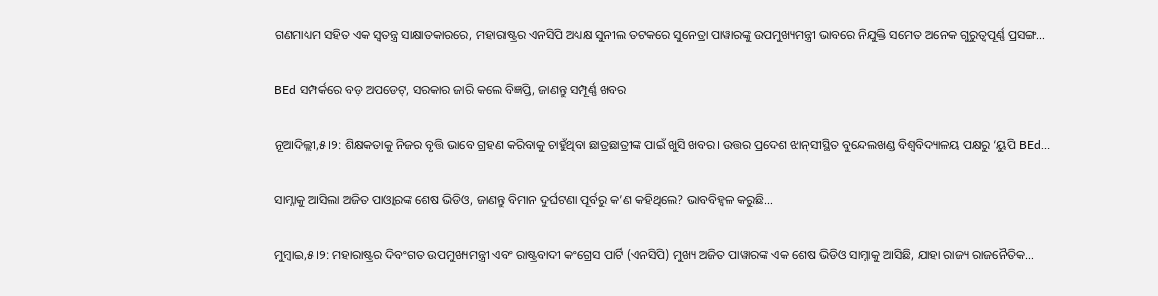ଗଣମାଧ୍ୟମ ସହିତ ଏକ ସ୍ବତନ୍ତ୍ର ସାକ୍ଷାତକାରରେ, ମହାରାଷ୍ଟ୍ରର ଏନସିପି ଅଧ୍ୟକ୍ଷ ସୁନୀଲ ତଟକରେ ସୁନେତ୍ରା ପାୱାରଙ୍କୁ ଉପମୁଖ୍ୟମନ୍ତ୍ରୀ ଭାବରେ ନିଯୁକ୍ତି ସମେତ ଅନେକ ଗୁରୁତ୍ୱପୂର୍ଣ୍ଣ ପ୍ରସଙ୍ଗ…

BEd ସମ୍ପର୍କରେ ବଡ଼ ଅପଡେଟ୍, ସରକାର ଜାରି କଲେ ବିଜ୍ଞପ୍ତି, ଜାଣନ୍ତୁ ସମ୍ପୂର୍ଣ୍ଣ ଖବର

ନୂଆଦିଲ୍ଲୀ,୫।୨: ଶିକ୍ଷକତାକୁ ନିଜର ବୃତ୍ତି ଭାବେ ଗ୍ରହଣ କରିବାକୁ ଚାହୁଁଥିବା ଛାତ୍ରଛାତ୍ରୀଙ୍କ ପାଇଁ ଖୁସି ଖବର। ଉତ୍ତର ପ୍ରଦେଶ ଝାନ୍‌ସୀସ୍ଥିତ ବୁନ୍ଦେଲଖଣ୍ଡ ବିଶ୍ୱବିଦ୍ୟାଳୟ ପକ୍ଷରୁ ‘ୟୁପି BEd…

ସାମ୍ନାକୁ ଆସିଲା ଅଜିତ ପାଓ୍ବାରଙ୍କ ଶେଷ ଭିଡିଓ, ଜାଣନ୍ତୁ ବିମାନ ଦୁର୍ଘଟଣା ପୂର୍ବରୁ କ’ଣ କହିଥିଲେ? ଭାବବିହ୍ବଳ କରୁଛି…

ମୁମ୍ବାଇ,୫।୨: ମହାରାଷ୍ଟ୍ରର ଦିବଂଗତ ଉପମୁଖ୍ୟମନ୍ତ୍ରୀ ଏବଂ ରାଷ୍ଟ୍ରବାଦୀ କଂଗ୍ରେସ ପାର୍ଟି (ଏନସିପି) ମୁଖ୍ୟ ଅଜିତ ପାୱାରଙ୍କ ଏକ ଶେଷ ଭିଡିଓ ସାମ୍ନାକୁ ଆସିଛି, ଯାହା ରାଜ୍ୟ ରାଜନୈତିକ…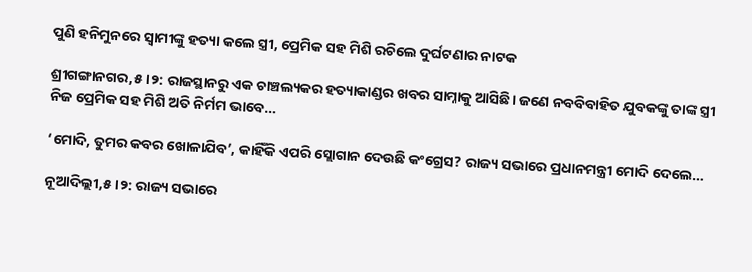ପୁଣି ହନିମୁନରେ ସ୍ୱାମୀଙ୍କୁ ହତ୍ୟା କଲେ ସ୍ତ୍ରୀ, ପ୍ରେମିକ ସହ ମିଶି ରଚିଲେ ଦୁର୍ଘଟଣାର ନାଟକ

ଶ୍ରୀଗଙ୍ଗାନଗର,୫।୨: ରାଜସ୍ଥାନରୁ ଏକ ଚାଞ୍ଚଲ୍ୟକର ହତ୍ୟାକାଣ୍ଡର ଖବର ସାମ୍ନାକୁ ଆସିଛି। ଜଣେ ନବବିବାହିତ ଯୁବକଙ୍କୁ ତାଙ୍କ ସ୍ତ୍ରୀ ନିଜ ପ୍ରେମିକ ସହ ମିଶି ଅତି ନିର୍ମମ ଭାବେ…

‘ମୋଦି, ତୁମର କବର ଖୋଳାଯିବ’, କାହିଁକି ଏପରି ସ୍ଲୋଗାନ ଦେଉଛି କଂଗ୍ରେସ? ରାଜ୍ୟ ସଭାରେ ପ୍ରଧାନମନ୍ତ୍ରୀ ମୋଦି ଦେଲେ…

ନୂଆଦିଲ୍ଲୀ,୫।୨: ରାଜ୍ୟ ସଭାରେ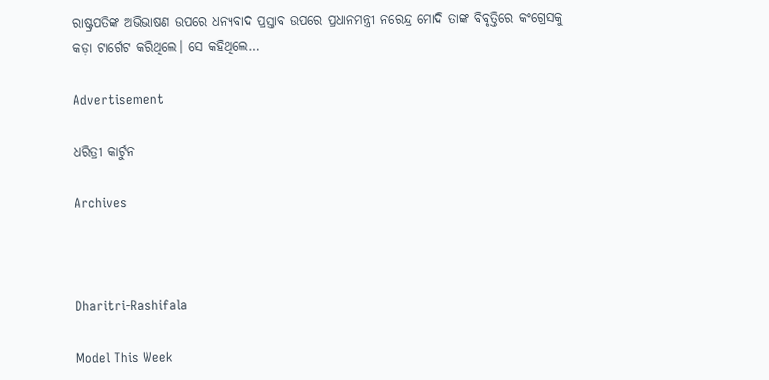ରାଷ୍ଟ୍ରପତିଙ୍କ ଅଭିଭାଷଣ ଉପରେ ଧନ୍ୟବାଦ ପ୍ରସ୍ତାବ ଉପରେ ପ୍ରଧାନମନ୍ତ୍ରୀ ନରେନ୍ଦ୍ର ମୋଦି ତାଙ୍କ ବିବୃତ୍ତିରେ କଂଗ୍ରେସକୁ କଡ଼ା ଟାର୍ଗେଟ କରିଥିଲେ। ସେ କହିଥିଲେ…

Advertisement

ଧରିତ୍ରୀ କାର୍ଟୁନ

Archives



Dharitri-Rashifala

Model This Week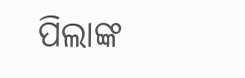ପିଲାଙ୍କ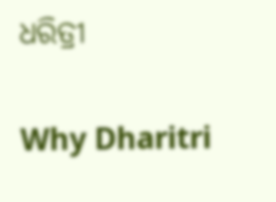ଧରିତ୍ରୀ

Why Dharitri